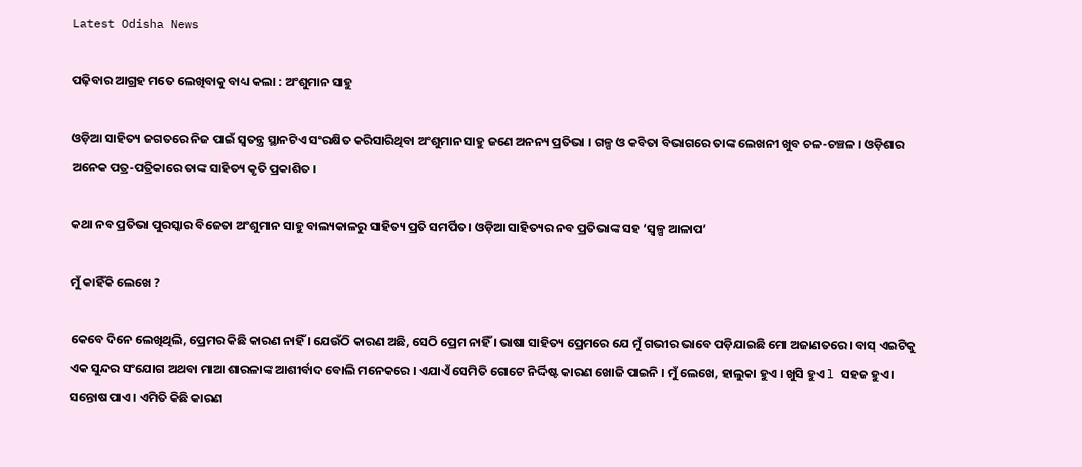Latest Odisha News

ପଢ଼ିବାର ଆଗ୍ରହ ମତେ ଲେଖିବାକୁ ବାଧ୍ୟ କଲା : ଅଂଶୁମାନ ସାହୁ

ଓଡ଼ିଆ ସାହିତ୍ୟ ଜଗତରେ ନିଜ ପାଇଁ ସ୍ୱତନ୍ତ୍ର ସ୍ଥାନଟିଏ ସଂରକ୍ଷିତ କରିସାରିଥିବା ଅଂଶୁମାନ ସାହୁ ଜଣେ ଅନନ୍ୟ ପ୍ରତିଭା । ଗଳ୍ପ ଓ କବିତା ବିଭାଗରେ ତାଙ୍କ ଲେଖନୀ ଖୁବ ଚଳ-ଚଞ୍ଚଳ । ଓଡ଼ିଶାର ଅନେକ ପତ୍ର-ପତ୍ରିକାରେ ତାଙ୍କ ସାହିତ୍ୟ କୃତି ପ୍ରକାଶିତ ।

କଥା ନବ ପ୍ରତିଭା ପୁରସ୍କାର ବିଜେତା ଅଂଶୁମାନ ସାହୁ ବାଲ୍ୟକାଳରୁ ସାହିତ୍ୟ ପ୍ରତି ସମର୍ପିତ। ଓଡ଼ିଆ ସାହିତ୍ୟର ନବ ପ୍ରତିଭାଙ୍କ ସହ ‘ସ୍ଵଳ୍ପ ଆଳାପ’

ମୁଁ କାହିଁକି ଲେଖେ ?

କେବେ ଦିନେ ଲେଖିଥିଲି, ପ୍ରେମର କିଛି କାରଣ ନାହିଁ । ଯେଉଁଠି କାରଣ ଅଛି, ସେଠି ପ୍ରେମ ନାହିଁ । ଭାଷା ସାହିତ୍ୟ ପ୍ରେମରେ ଯେ ମୁଁ ଗଭୀର ଭାବେ ପଡ଼ିଯାଇଛି ମୋ ଅଜାଣତରେ। ବାସ୍ ଏଇଟିକୁ ଏକ ସୁନ୍ଦର ସଂଯୋଗ ଅଥବା ମାଆ ଶାରଳାଙ୍କ ଆଶୀର୍ବାଦ ବୋଲି ମନେକରେ । ଏଯାଏଁ ସେମିତି ଗୋଟେ ନିର୍ଦ୍ଦିଷ୍ଟ କାରଣ ଖୋଜି ପାଇନି । ମୁଁ ଲେଖେ, ହାଲୁକା ହୁଏ । ଖୁସି ହୁଏ l ସହଜ ହୁଏ । ସନ୍ତୋଷ ପାଏ । ଏମିତି କିଛି କାରଣ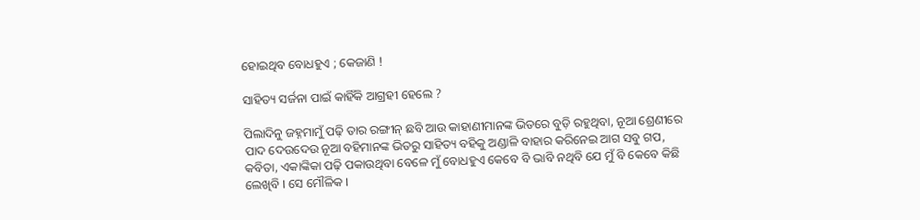ହୋଇଥିବ ବୋଧହୁଏ ; କେଜାଣି !

ସାହିତ୍ୟ ସର୍ଜନା ପାଇଁ କାହିଁକି ଆଗ୍ରହୀ ହେଲେ ?

ପିଲାଦିନୁ ଜହ୍ନମାମୁଁ ପଢ଼ି ତାର ରଙ୍ଗୀନ୍ ଛବି ଆଉ କାହାଣୀମାନଙ୍କ ଭିତରେ ବୁଡ଼ି ରହୁଥିବା, ନୂଆ ଶ୍ରେଣୀରେ ପାଦ ଦେଉଦେଉ ନୂଆ ବହିମାନଙ୍କ ଭିତରୁ ସାହିତ୍ୟ ବହିକୁ ଅଣ୍ଡାଳି ବାହାର କରିନେଇ ଆଗ ସବୁ ଗପ, କବିତା, ଏକାଙ୍କିକା ପଢ଼ି ପକାଉଥିବା ବେଳେ ମୁଁ ବୋଧହୁଏ କେବେ ବି ଭାବି ନଥିବି ଯେ ମୁଁ ବି କେବେ କିଛି ଲେଖିବି । ସେ ମୌଳିକ ।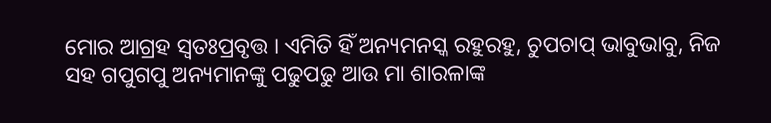ମୋର ଆଗ୍ରହ ସ୍ୱତଃପ୍ରବୃତ୍ତ । ଏମିତି ହିଁ ଅନ୍ୟମନସ୍କ ରହୁରହୁ, ଚୁପଚାପ୍ ଭାବୁଭାବୁ, ନିଜ ସହ ଗପୁଗପୁ ଅନ୍ୟମାନଙ୍କୁ ପଢୁପଢୁ ଆଉ ମା ଶାରଳାଙ୍କ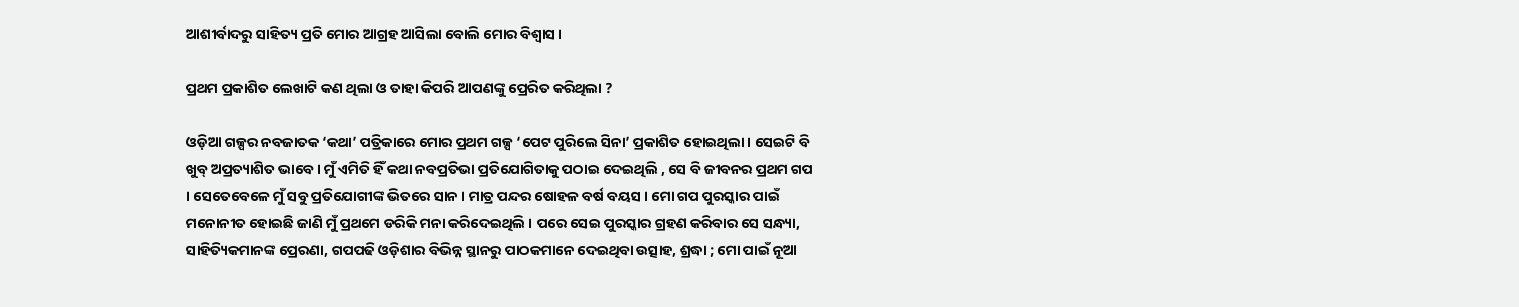ଆଶୀର୍ବାଦରୁ ସାହିତ୍ୟ ପ୍ରତି ମୋର ଆଗ୍ରହ ଆସିଲା ବୋଲି ମୋର ବିଶ୍ବାସ ।

ପ୍ରଥମ ପ୍ରକାଶିତ ଲେଖାଟି କଣ ଥିଲା ଓ ତାହା କିପରି ଆପଣଙ୍କୁ ପ୍ରେରିତ କରିଥିଲା ?

ଓଡ଼ିଆ ଗଳ୍ପର ନବଜାତକ ‘କଥା’ ପତ୍ରିକାରେ ମୋର ପ୍ରଥମ ଗଳ୍ପ ‘ପେଟ ପୁରିଲେ ସିନା’ ପ୍ରକାଶିତ ହୋଇଥିଲା । ସେଇଟି ବି ଖୁବ୍ ଅପ୍ରତ୍ୟାଶିତ ଭାବେ । ମୁଁ ଏମିତି ହିଁ କଥା ନବପ୍ରତିଭା ପ୍ରତିଯୋଗିତାକୁ ପଠାଇ ଦେଇଥିଲି , ସେ ବି ଜୀବନର ପ୍ରଥମ ଗପ । ସେତେବେଳେ ମୁଁ ସବୁ ପ୍ରତିଯୋଗୀଙ୍କ ଭିତରେ ସାନ । ମାତ୍ର ପନ୍ଦର ଷୋହଳ ବର୍ଷ ବୟସ । ମୋ ଗପ ପୁରସ୍କାର ପାଇଁ ମନୋନୀତ ହୋଇଛି ଜାଣି ମୁଁ ପ୍ରଥମେ ଡରିକି ମନା କରିଦେଇଥିଲି । ପରେ ସେଇ ପୁରସ୍କାର ଗ୍ରହଣ କରିବାର ସେ ସନ୍ଧ୍ୟା, ସାହିତ୍ୟିକମାନଙ୍କ ପ୍ରେରଣା, ଗପପଢି ଓଡ଼ିଶାର ବିଭିନ୍ନ ସ୍ଥାନରୁ ପାଠକମାନେ ଦେଇଥିବା ଉତ୍ସାହ, ଶ୍ରଦ୍ଧା ; ମୋ ପାଇଁ ନୂଆ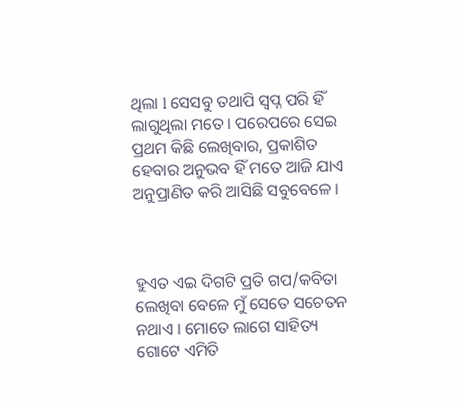ଥିଲା l ସେସବୁ ତଥାପି ସ୍ଵପ୍ନ ପରି ହିଁ ଲାଗୁଥିଲା ମତେ । ପରେପରେ ସେଇ ପ୍ରଥମ କିଛି ଲେଖିବାର, ପ୍ରକାଶିତ ହେବାର ଅନୁଭବ ହିଁ ମତେ ଆଜି ଯାଏ ଅନୁପ୍ରାଣିତ କରି ଆସିଛି ସବୁବେଳେ ।



ହୁଏତ ଏଇ ଦିଗଟି ପ୍ରତି ଗପ/କବିତା ଲେଖିବା ବେଳେ ମୁଁ ସେତେ ସଚେତନ ନଥାଏ । ମୋତେ ଲାଗେ ସାହିତ୍ୟ ଗୋଟେ ଏମିତି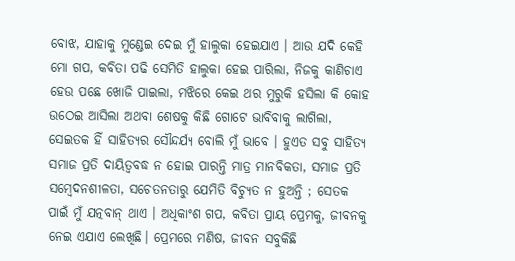ବୋଝ, ଯାହାକୁ ମୁଣ୍ଡେଇ ଦେଇ ମୁଁ ହାଲୁକା ହେଇଯାଏ । ଆଉ ଯଦି କେହି ମୋ ଗପ, କବିତା ପଢି ସେମିତି ହାଲୁକା ହେଇ ପାରିଲା, ନିଜକୁ କାଣିଚାଏ ହେଉ ପଛେ ଖୋଜି ପାଇଲା, ମଝିରେ କେଇ ଥର ମୁରୁକି ହସିଲା କି କୋହ ଉଠେଇ ଆସିଲା ଅଥବା ଶେଷକୁ କିଛି ଗୋଟେ ଭାବିବାକୁ ଲାଗିଲା, ସେଇତକ ହିଁ ସାହିତ୍ୟର ସୌନ୍ଦର୍ଯ୍ୟ ବୋଲି ମୁଁ ଭାବେ । ହୁଏତ ସବୁ ସାହିତ୍ୟ ସମାଜ ପ୍ରତି ଦାୟିତ୍ବବଦ୍ଧ ନ ହୋଇ ପାରନ୍ତି ମାତ୍ର ମାନବିକତା, ସମାଜ ପ୍ରତି ସମ୍ବେଦନଶୀଳତା, ସଚେତନତାରୁ ଯେମିତି ବିଚ୍ୟୁତ ନ ହୁଅନ୍ତି ; ସେତକ ପାଇଁ ମୁଁ ଯତ୍ନବାନ୍ ଥାଏ । ଅଧିକାଂଶ ଗପ, କବିତା ପ୍ରାୟ ପ୍ରେମକୁ, ଜୀବନକୁ ନେଇ ଏଯାଏ ଲେଖିଛି। ପ୍ରେମରେ ମଣିଷ, ଜୀବନ ସବୁକିଛି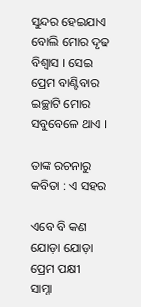ସୁନ୍ଦର ହେଇଯାଏ ବୋଲି ମୋର ଦୃଢ ବିଶ୍ବାସ । ସେଇ ପ୍ରେମ ବାଣ୍ଟିବାର ଇଚ୍ଛାଟି ମୋର ସବୁବେଳେ ଥାଏ ।

ତାଙ୍କ ରଚନାରୁ କବିତା : ଏ ସହର

ଏବେ ବି କଣ
ଯୋଡ଼ା ଯୋଡ଼ା ପ୍ରେମ ପକ୍ଷୀ
ସାମ୍ନା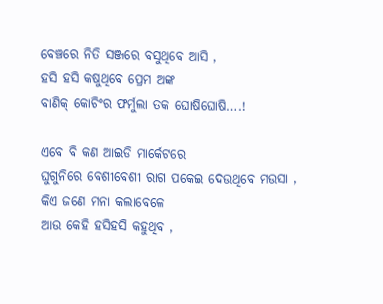ବେଞ୍ଚରେ ନିତି ସଞ୍ଜରେ ବସୁଥିବେ ଆସି ,
ହସି ହସି କଷୁଥିବେ ପ୍ରେମ ଅଙ୍କ
ବାଣିକ୍ କୋଚିଂର ଫର୍ମୁଲା ତକ ଘୋଷିଘୋଷି….!

ଏବେ ବି କଣ ଆଇଡି ମାର୍କେଟରେ
ଘୁଗୁନିରେ ବେଶୀବେଶୀ ରାଗ ପକେଇ ଦେଉଥିବେ ମଉସା ,
କିଏ ଜଣେ ମନା କଲାବେଳେ
ଆଉ କେହି ହସିହସି କହୁଥିବ ,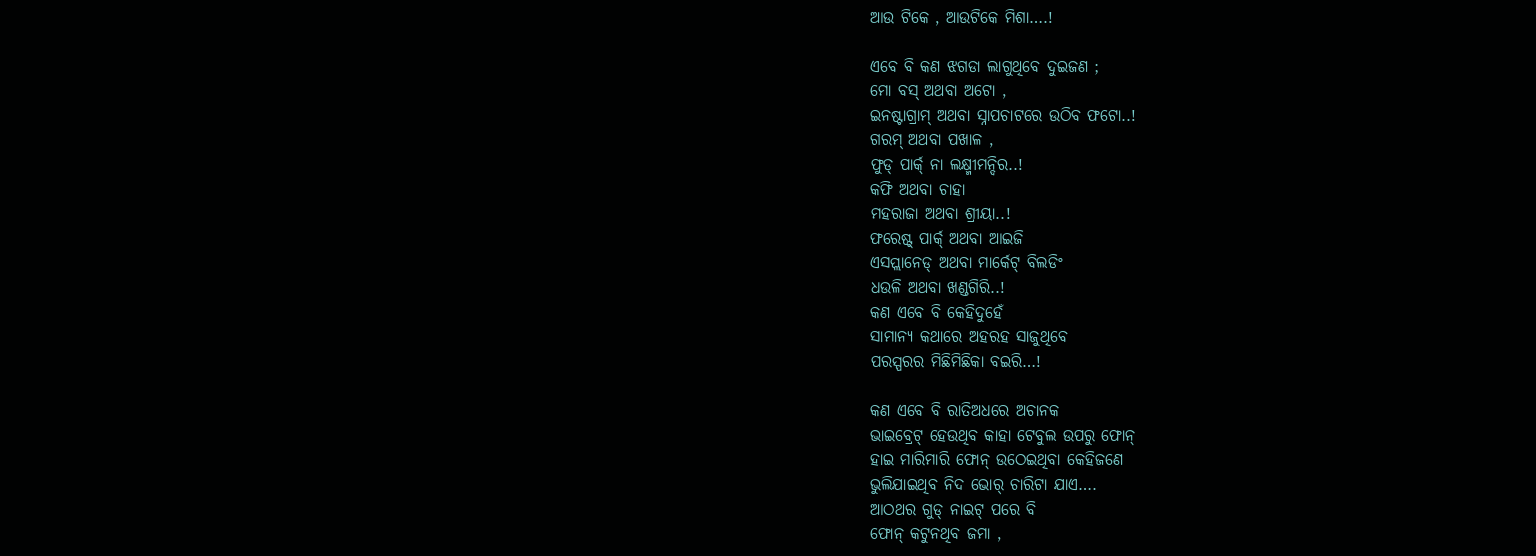ଆଉ ଟିକେ , ଆଉଟିକେ ମିଶା….!

ଏବେ ବି କଣ ଝଗଡା ଲାଗୁଥିବେ ଦୁଇଜଣ ;
ମୋ ବସ୍ ଅଥବା ଅଟୋ ,
ଇନଷ୍ଟାଗ୍ରାମ୍ ଅଥବା ସ୍ନାପଚାଟରେ ଉଠିବ ଫଟୋ..!
ଗରମ୍ ଅଥବା ପଖାଳ ,
ଫୁଡ୍ ପାର୍କ୍ ନା ଲକ୍ଷ୍ମୀମନ୍ଦିର..!
କଫି ଅଥବା ଚାହା
ମହରାଜା ଅଥବା ଶ୍ରୀୟା..!
ଫରେଷ୍ଟ୍ ପାର୍କ୍ ଅଥବା ଆଇଜି
ଏସପ୍ଲାନେଡ୍ ଅଥବା ମାର୍କେଟ୍ ବିଲଡିଂ
ଧଉଳି ଅଥବା ଖଣ୍ଡଗିରି..!
କଣ ଏବେ ବି କେହିଦୁହେଁ
ସାମାନ୍ୟ କଥାରେ ଅହରହ ସାଜୁଥିବେ
ପରସ୍ପରର ମିଛିମିଛିକା ବଇରି…!

କଣ ଏବେ ବି ରାତିଅଧରେ ଅଚାନକ
ଭାଇବ୍ରେଟ୍ ହେଉଥିବ କାହା ଟେବୁଲ ଉପରୁ ଫୋନ୍
ହାଇ ମାରିମାରି ଫୋନ୍ ଉଠେଇଥିବା କେହିଜଣେ
ଭୁଲିଯାଇଥିବ ନିଦ ଭୋର୍ ଚାରିଟା ଯାଏ….
ଆଠଥର ଗୁଡ୍ ନାଇଟ୍ ପରେ ବି
ଫୋନ୍ କଟୁନଥିବ ଜମା ,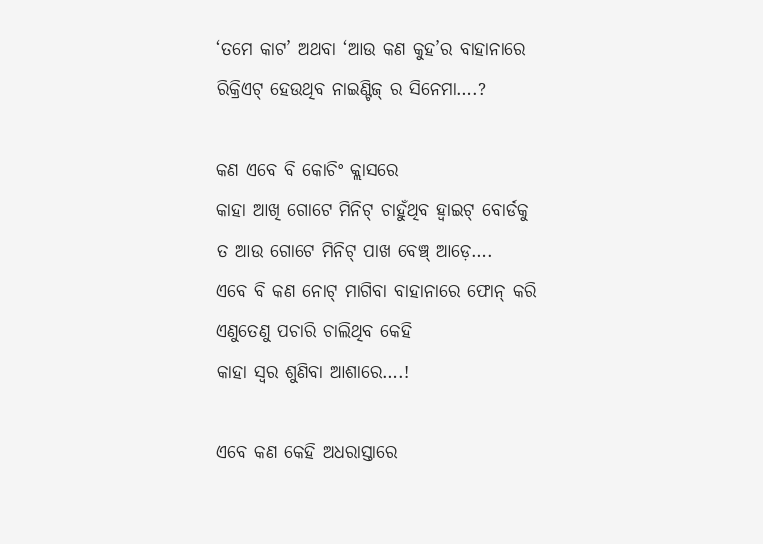‘ତମେ କାଟ’ ଅଥବା ‘ଆଉ କଣ କୁହ’ର ବାହାନାରେ
ରିକ୍ରିଏଟ୍ ହେଉଥିବ ନାଇଣ୍ଟିଜ୍ ର ସିନେମା….?

କଣ ଏବେ ବି କୋଚିଂ କ୍ଲାସରେ
କାହା ଆଖି ଗୋଟେ ମିନିଟ୍ ଚାହୁଁଥିବ ହ୍ୱାଇଟ୍ ବୋର୍ଡକୁ
ତ ଆଉ ଗୋଟେ ମିନିଟ୍ ପାଖ ବେଞ୍ଚ୍ ଆଡ଼େ….
ଏବେ ବି କଣ ନୋଟ୍ ମାଗିବା ବାହାନାରେ ଫୋନ୍ କରି
ଏଣୁତେଣୁ ପଚାରି ଚାଲିଥିବ କେହି
କାହା ସ୍ଵର ଶୁଣିବା ଆଶାରେ….!

ଏବେ କଣ କେହି ଅଧରାସ୍ତାରେ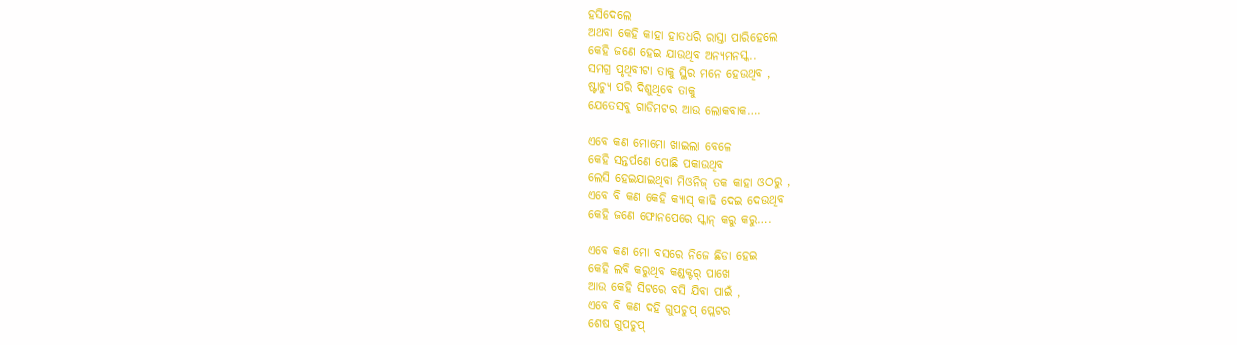ହସିଦେଲେ
ଅଥବା କେହି କାହା ହାତଧରି ରାସ୍ତା ପାରିହେଲେ
କେହି ଜଣେ ହେଇ ଯାଉଥିବ ଅନ୍ୟମନସ୍କ..
ସମଗ୍ର ପୃଥିବୀଟା ତାକୁ ସ୍ଥିର ମନେ ହେଉଥିବ ,
ଷ୍ଟାଚ୍ୟୁ ପରି ଦିଶୁଥିବେ ତାକୁ
ଯେତେସବୁ ଗାଡିମଟର ଆଉ ଲୋକବାକ….

ଏବେ କଣ ମୋମୋ ଖାଇଲା ବେଳେ
କେହି ସନ୍ତର୍ପଣେ ପୋଛି ପକାଉଥିବ
ଲେସି ହେଇଯାଇଥିବା ମିଓନିଜ୍ ତକ କାହା ଓଠରୁ ,
ଏବେ ବି କଣ କେହି କ୍ୟାସ୍ କାଢି ଦେଇ ଦେଉଥିବ
କେହି ଜଣେ ଫୋନପେରେ ସ୍କାନ୍ କରୁ କରୁ….

ଏବେ କଣ ମୋ ବସରେ ନିଜେ ଛିଡା ହେଇ
କେହି ଲବି କରୁଥିବ କଣ୍ଡକ୍ଟର୍ ପାଖେ
ଆଉ କେହି ସିଟରେ ବସି ଯିବା ପାଇଁ ,
ଏବେ ବି କଣ ଦହି ଗୁପଚୁପ୍ ପ୍ଲେଟର
ଶେଷ ଗୁପଚୁପ୍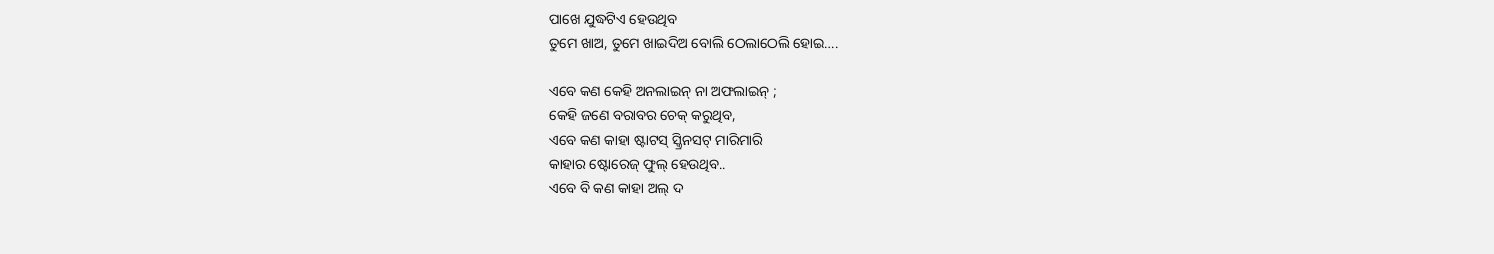ପାଖେ ଯୁଦ୍ଧଟିଏ ହେଉଥିବ
ତୁମେ ଖାଅ, ତୁମେ ଖାଇଦିଅ ବୋଲି ଠେଲାଠେଲି ହୋଇ….

ଏବେ କଣ କେହି ଅନଲାଇନ୍ ନା ଅଫଲାଇନ୍ ;
କେହି ଜଣେ ବରାବର ଚେକ୍ କରୁଥିବ,
ଏବେ କଣ କାହା ଷ୍ଟାଟସ୍ ସ୍କ୍ରିନସଟ୍ ମାରିମାରି
କାହାର ଷ୍ଟୋରେଜ୍ ଫୁଲ୍ ହେଉଥିବ..
ଏବେ ବି କଣ କାହା ଅଲ୍ ଦ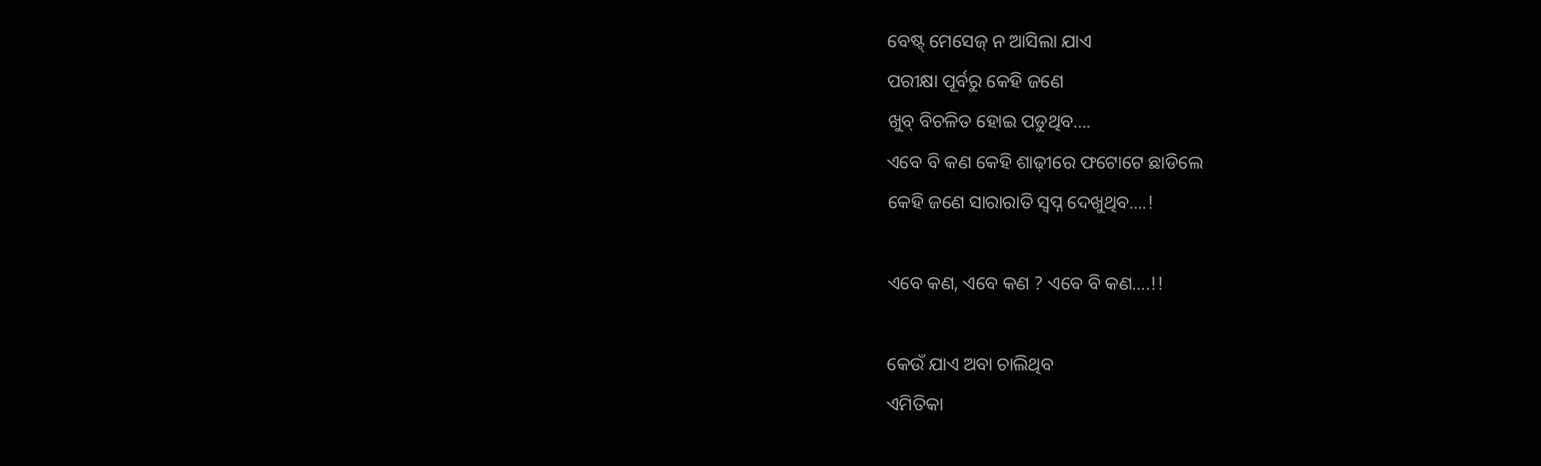ବେଷ୍ଟ୍ ମେସେଜ୍ ନ ଆସିଲା ଯାଏ
ପରୀକ୍ଷା ପୂର୍ବରୁ କେହି ଜଣେ
ଖୁବ୍ ବିଚଳିତ ହୋଇ ପଡୁଥିବ….
ଏବେ ବି କଣ କେହି ଶାଢ଼ୀରେ ଫଟୋଟେ ଛାଡିଲେ
କେହି ଜଣେ ସାରାରାତି ସ୍ଵପ୍ନ ଦେଖୁଥିବ….!

ଏବେ କଣ, ଏବେ କଣ ? ଏବେ ବି କଣ….!!

କେଉଁ ଯାଏ ଅବା ଚାଲିଥିବ
ଏମିତିକା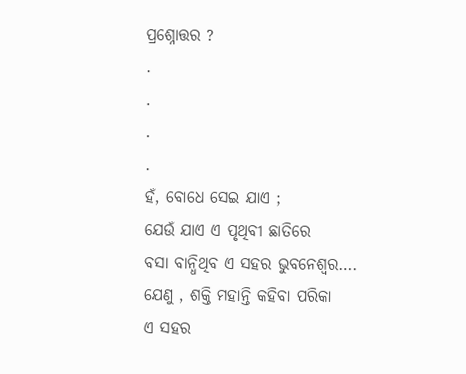ପ୍ରଶ୍ନୋତ୍ତର ?
.
.
.
.
ହଁ, ବୋଧେ ସେଇ ଯାଏ ;
ଯେଉଁ ଯାଏ ଏ ପୃଥିବୀ ଛାତିରେ
ବସା ବାନ୍ଧିଥିବ ଏ ସହର ଭୁବନେଶ୍ଵର….
ଯେଣୁ , ଶକ୍ତି ମହାନ୍ତି କହିବା ପରିକା
ଏ ସହର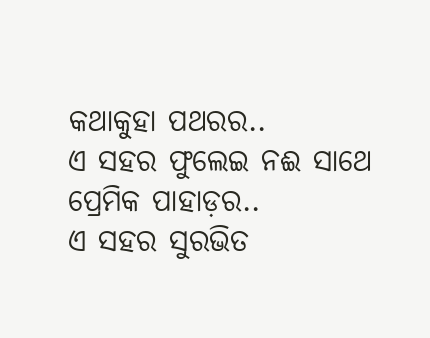କଥାକୁହା ପଥରର..
ଏ ସହର ଫୁଲେଇ ନଈ ସାଥେ ପ୍ରେମିକ ପାହାଡ଼ର..
ଏ ସହର ସୁରଭିତ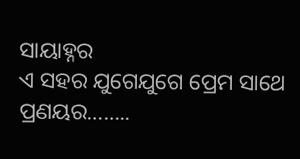ସାୟାହ୍ନର
ଏ ସହର ଯୁଗେଯୁଗେ ପ୍ରେମ ସାଥେ ପ୍ରଣୟର……..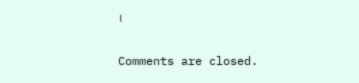।

Comments are closed.